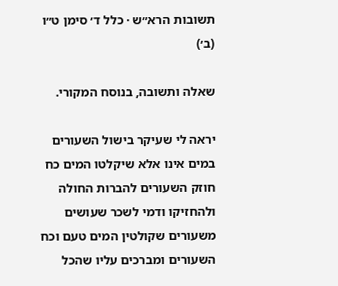תשובות הרא״ש · כלל ד׳ סימן ט״ו (ב׳)

שאלה ותשובה, בנוסח המקורי.

יראה לי שעיקר בישול השעורים במים אינו אלא שיקלטו המים כח חוזק השעורים להברות החולה ולהחזיקו ודמי לשכר שעושים משעורים שקולטין המים טעם וכח השעורים ומברכים עליו שהכל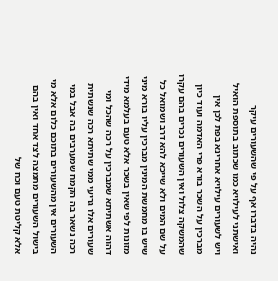נהיה בדברו אף על פי שהשעורים עיקר ואישתני לעילויא כמו שכתוב בתוספת הואיל ויש לשעורים עילויא אחרינא בפת לכן אין מברכין על השכר בורא פרי האדמה ועוד כיון שהמשקה צלול ואין השעורים נכרים בהם עקרו על שם המים ולא שייכא להא דרב ושמואל כל שיש בו מחמשת המינין מברכין עליו בורא מיני מזונות לפי שאין בשכר אלא טעם בעלמא מידי דהוה אשתיתא שמברכין על רכה שהכל ומי שעורים אלו גריעי ממי שתיתא רכה שנשתית רכה נשאר בה הקמח שמערבים בה אבל במי השעורים אין מהשעורים בתוכם כלום אלא מי בישול השעורים מתמצה לצד אחד ואין בהם אלא קליטת טעם וכח של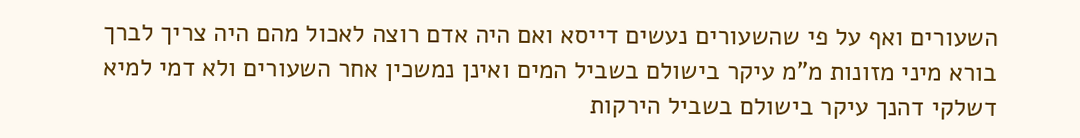השעורים ואף על פי שהשעורים נעשים דייסא ואם היה אדם רוצה לאכול מהם היה צריך לברך בורא מיני מזונות מ"מ עיקר בישולם בשביל המים ואינן נמשכין אחר השעורים ולא דמי למיא דשלקי דהנך עיקר בישולם בשביל הירקות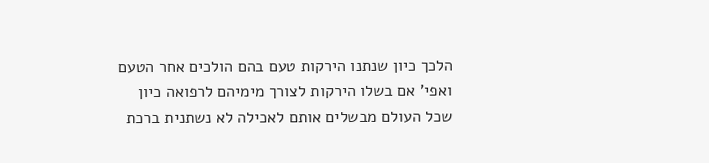הלכך כיון שנתנו הירקות טעם בהם הולכים אחר הטעם ואפי' אם בשלו הירקות לצורך מימיהם לרפואה כיון שכל העולם מבשלים אותם לאכילה לא נשתנית ברכת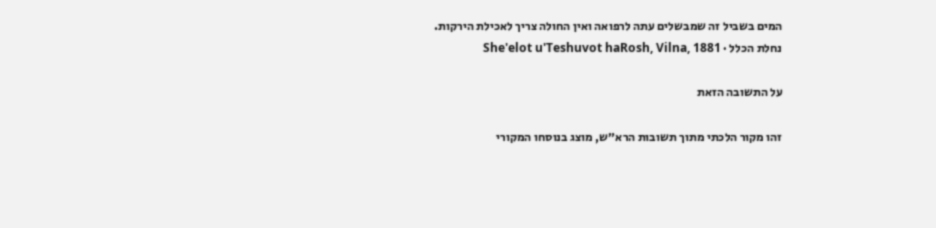המים בשביל זה שמבשלים עתה לרפואה ואין החולה צריך לאכילת הירקות.
נחלת הכלל · She'elot u'Teshuvot haRosh, Vilna, 1881

על התשובה הזאת

זהו מקור הלכתי מתוך תשובות הרא״ש, מוצג בנוסחו המקורי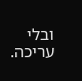ובלי עריכה.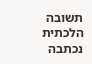תשובה הלכתית נכתבה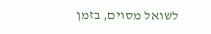לשואל מסוים, בזמן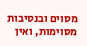מסוים ובנסיבות מסוימות, ואין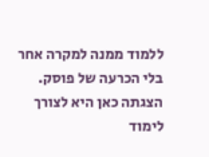ללמוד ממנה למקרה אחר בלי הכרעה של פוסק. הצגתה כאן היא לצורך לימוד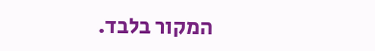המקור בלבד.